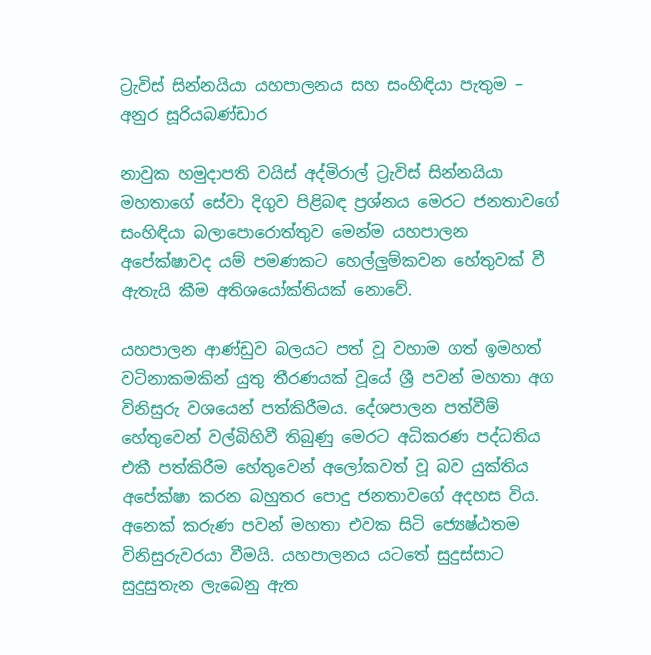ට්‍රැවිස් සින්නයියා යහපාලනය සහ සංහි‍ඳියා පැතුම – අනුර සූරියබණ්ඩාර

නාවුක හමුදාපති වයිස් අද්මිරාල් ට්‍රැවිස් සින්නයියා මහතාගේ සේවා දිගුව පිළිබඳ ප්‍රශ්නය මෙරට ජනතාවගේ සංහිඳියා බලාපොරොත්තුව මෙන්ම යහපාලන අපේක්ෂාවද යම් පමණකට හෙල්ලුම්කවන හේතුවක් වී ඇතැයි කීම අතිශයෝක්තියක් නොවේ.

යහපාලන ආණ්ඩුව බලයට පත් වූ වහාම ගත් ඉමහත් වටිනාකමකින් යුතු තීරණයක් වූයේ ශ්‍රී පවන් මහතා අග විනිසුරු වශයෙන් පත්කිරීමය. දේශපාලන පත්වීම් හේතුවෙන් වල්බිහිවී තිබුණු මෙරට අධිකරණ පද්ධතිය එකී පත්කිරීම හේතුවෙන් අලෝකවත් වූ බව යුක්තිය අපේක්ෂා කරන බහුතර පොදු ජනතාවගේ අදහස විය. අනෙක් කරුණ පවන් මහතා එවක සිටි ජ්‍යෙෂ්ඨතම විනිසුරුවරයා වීමයි. යහපාලනය යටතේ සුදුස්සාට සුදුසුතැන ලැබෙනු ඇත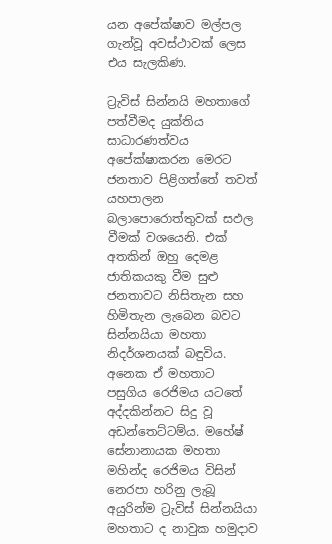යන අපේක්ෂාව මල්පල ගැන්වූ අවස්ථාවක් ලෙස එය සැලකිණ.

ට්‍රැවිස් සින්නයි මහතාගේ පත්වීමද යුක්තිය සාධාරණත්වය අපේක්ෂාකරන මෙරට ජනතාව පිළිගත්තේ තවත් යහපාලන බලාපොරොත්තුවක් සඵල වීමක් වශයෙනි. එක් අතකින් ඔහු දෙමළ ජාතිකයකු වීම සුළු ජනතාවට නිසිතැන සහ හිමිතැන ලැබෙන බවට සින්නයියා මහතා නිදර්ශනයක් බඳුවිය. අනෙක ඒ මහතාට පසුගිය රෙජිමය යටතේ අද්දකින්නට සිදු වූ අඩන්තෙට්ටම්ය. මහේෂ් සේනානායක මහතා මහින්ද රෙජිමය විසින් නෙරපා හරිනු ලැබූ අයුරින්ම ට්‍රැවිස් සින්නයියා මහතාට ද නාවුක හමුදාව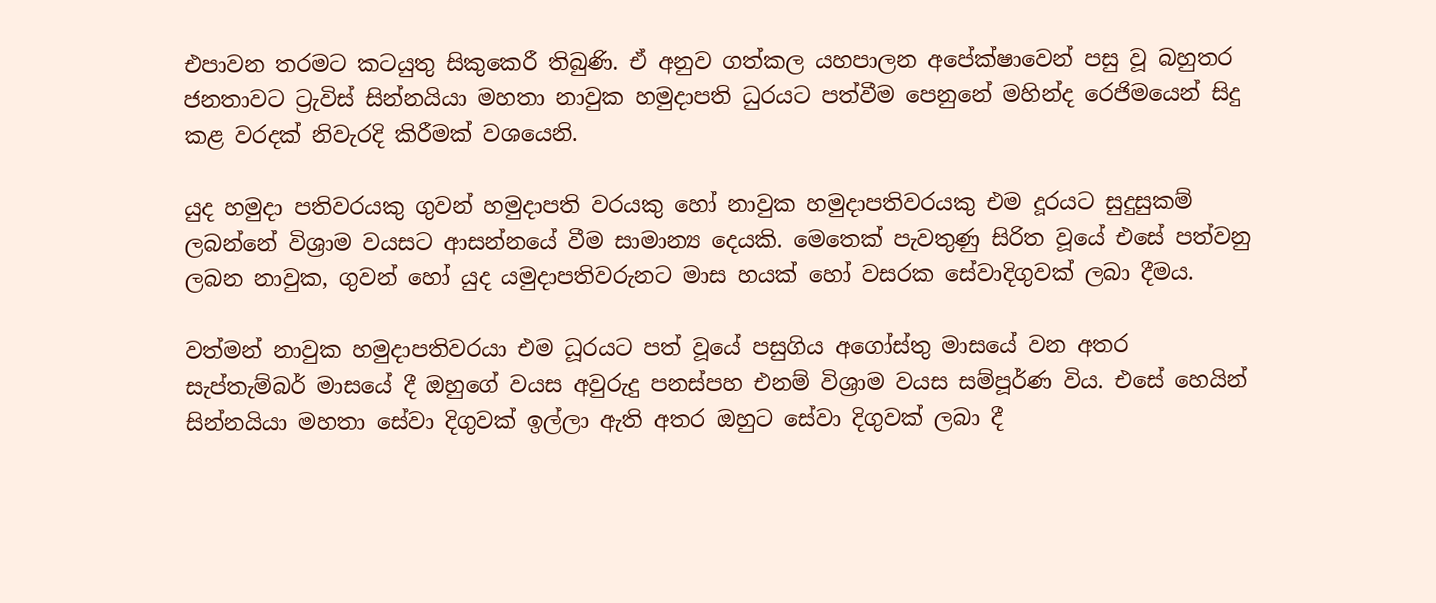එපාවන තරමට කටයුතු සිකුකෙරී තිබුණි. ඒ අනුව ගත්කල යහපාලන අපේක්ෂාවෙන් පසු වූ බහුතර ජනතාවට ට්‍රැවිස් සින්නයියා මහතා නාවුක හමුදාපති ධුරයට පත්වීම පෙනුනේ මහින්ද රෙජිමයෙන් සිදු කළ වරදක් නිවැරදි කිරීමක් වශයෙනි.

යුද හමුදා පතිවරයකු ගුවන් හමුදාපති වරයකු හෝ නාවුක හමුදාපතිවරයකු එම දූරයට සුදුසුකම් ලබන්නේ විශ්‍රාම වයසට ආසන්නයේ වීම සාමාන්‍ය දෙයකි. මෙතෙක් පැවතුණු සිරිත වූයේ එසේ පත්වනු ලබන නාවුක, ගුවන් හෝ යුද යමුදාපතිවරුනට මාස හයක් හෝ වසරක සේවාදිගුවක් ලබා දීමය.

වත්මන් නාවුක හමුදාපතිවරයා එම ධූරයට පත් වූයේ පසුගිය අගෝස්තු මාසයේ වන අතර සැප්තැම්බර් මාසයේ දී ඔහුගේ වයස අවුරුදු පනස්පහ එනම් විශ්‍රාම වයස සම්පූර්ණ විය. එසේ හෙයින් සින්නයියා මහතා සේවා දිගුවක් ඉල්ලා ඇති අතර ඔහුට සේවා දිගුවක් ලබා දී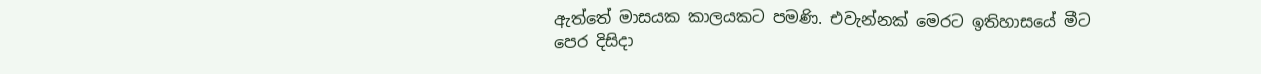ඇත්තේ මාසයක කාලයකට පමණි. එවැන්නක් මෙරට ඉතිහාසයේ මීට පෙර දිසිදා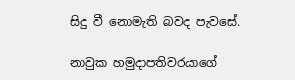සිදු වී නොමැති බවද පැවසේ.

නාවුක හමුදාපතිවරයාගේ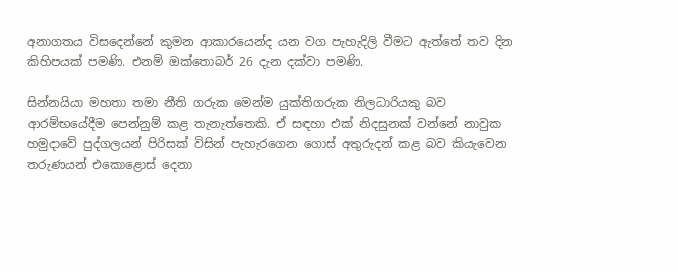අනාගතය විසදෙන්නේ කුමන ආකාරයෙන්ද යන වග පැහැදිලි වීමට ඇත්තේ තව දින කිහිපයක් පමණි. එනම් ඔක්තොබර් 26 දැන දක්වා පමණි.

සින්නයියා මහතා තමා නීති ගරුක මෙන්ම යුක්තිගරුක නිලධාරියකු බව ආරම්භයේදීම පෙන්නුම් කළ තැනැත්තෙකි. ඒ සඳහා එක් නිදසුනක් වන්නේ නාවුක හමුදාවේ පුද්ගලයන් පිරිසක් විසින් පැහැරගෙන ගොස් අතුරුදන් කළ බව කියැවෙන තරුණයන් එකොළොස් දෙනා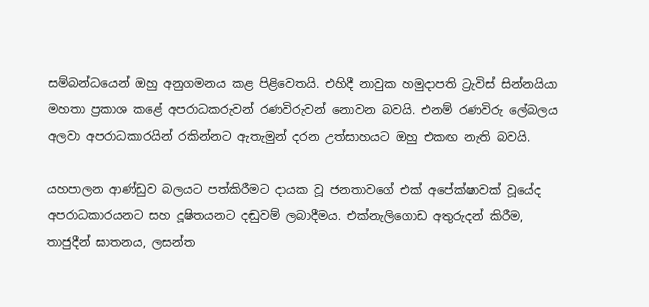සම්බන්ධයෙන් ඔහු අනුගමනය කළ පිළිවෙතයි. එහිදී නාවුක හමුදාපති ට්‍රැවිස් සින්නයියා මහතා ප්‍රකාශ කළේ අපරාධකරුවන් රණවිරුවන් නොවන බවයි. එනම් රණවිරු ලේබලය අලවා අපරාධකාරයින් රකින්නට ඇතැමුන් දරන උත්සාහයට ඔහු එකඟ නැති බවයි.

යහපාලන ආණ්ඩුව බලයට පත්කිරීමට දායක වූ ජනතාවගේ එක් අපේක්ෂාවක් වූයේද අපරාධකාරයනට සහ දූෂිතයනට දඬුවම් ලබාදීමය. එක්නැලිගොඩ අතුරුදන් කිරීම, තාජුදීන් ඝාතනය, ලසන්ත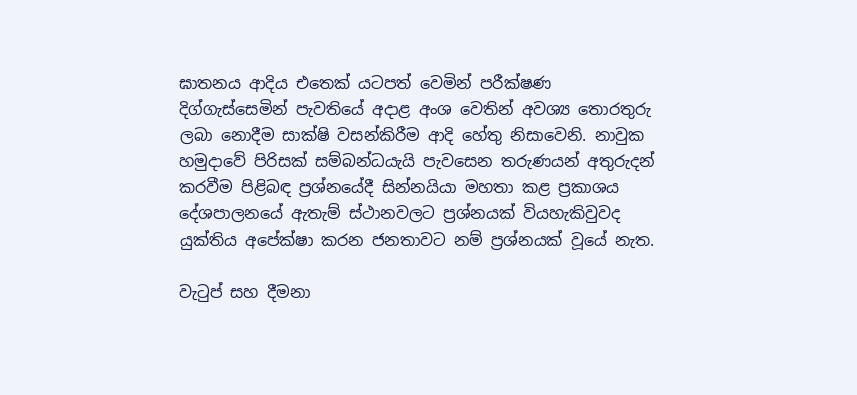ඝාතනය ආදිය එතෙක් යටපත් වෙමින් පරීක්ෂණ දිග්ගැස්සෙමින් පැවතියේ අදාළ අංශ වෙතින් අවශ්‍ය තොරතුරු ලබා නොදීම සාක්ෂි වසන්කිරීම ආදි හේතු නිසාවෙනි. නාවුක හමුදාවේ පිරිසක් සම්බන්ධයැයි පැවසෙන තරුණයන් අතුරුදන් කරවීම පිළිබඳ ප්‍රශ්නයේදී සින්නයියා මහතා කළ ප්‍රකාශය දේශපාලනයේ ඇතැම් ස්ථානවලට ප්‍රශ්නයක් වියහැකිවුවද යුක්තිය අපේක්ෂා කරන ජනතාවට නම් ප්‍රශ්නයක් වූයේ නැත.

වැටුප් සහ දීමනා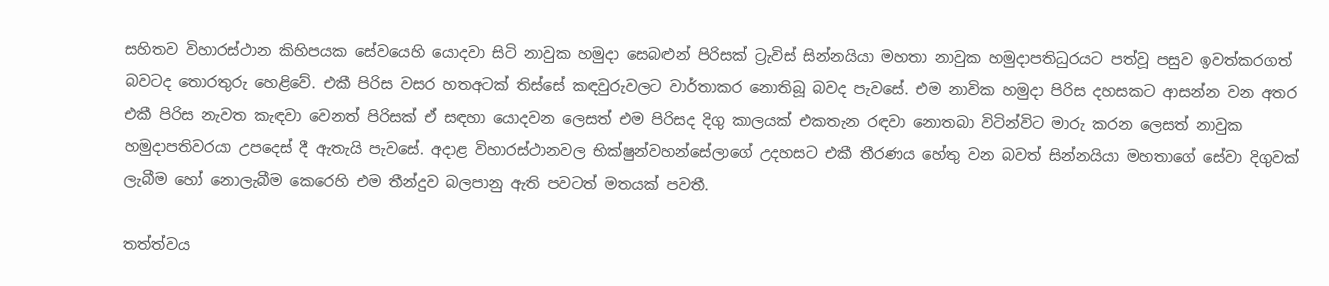සහිතව විහාරස්ථාන කිහිපයක සේවයෙහි යොදවා සිටි නාවුක හමුදා සෙබළුන් පිරිසක් ට්‍රැවිස් සින්නයියා මහතා නාවුක හමුදාපතිධුරයට පත්වූ පසුව ඉවත්කරගත් බවටද තොරතුරු හෙළිවේ. එකී පිරිස වසර හතඅටක් තිස්සේ කඳවුරුවලට වාර්තාකර නොතිබූ බවද පැවසේ. එම නාවික හමුදා පිරිස දහසකට ආසන්න වන අතර එකී පිරිස නැවත කැඳවා වෙනත් පිරිසක් ඒ සඳහා යොදවන ලෙසත් එම පිරිසද දිගු කාලයක් එකතැන රඳවා නොතබා විටින්විට මාරු කරන ලෙසත් නාවුක හමුදාපතිවරයා උපදෙස් දී ඇතැයි පැවසේ. අදාළ විහාරස්ථානවල භික්ෂුන්වහන්සේලාගේ උදහසට එකී තීරණය හේතු වන බවත් සින්නයියා මහතාගේ සේවා දිගුවක් ලැබීම හෝ නොලැබීම කෙරෙහි එම තීන්දුව බලපානු ඇති පවටත් මතයක් පවතී.

තත්ත්වය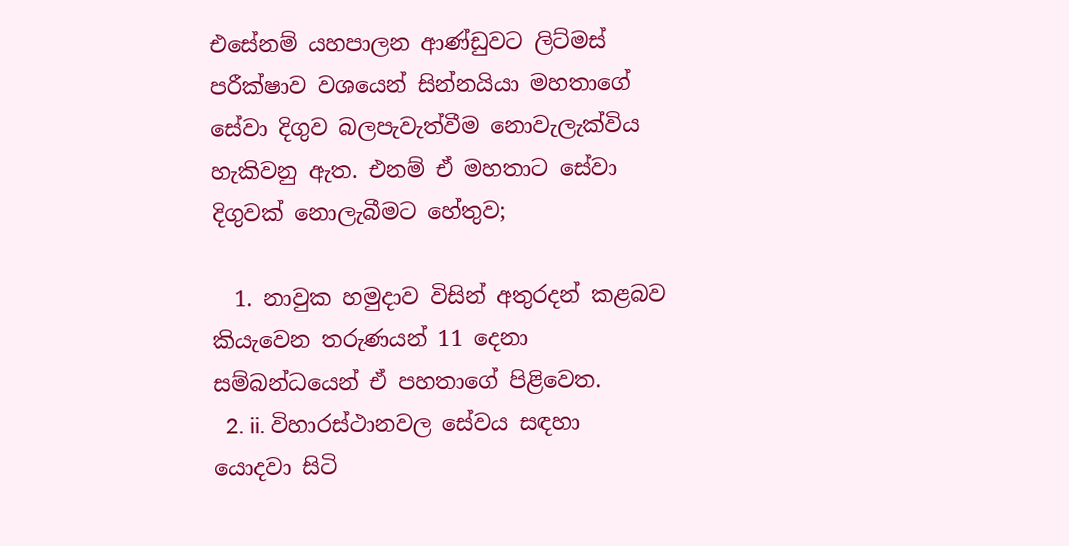එසේනම් යහපාලන ආණ්ඩුවට ලිට්මස් පරීක්ෂාව වශයෙන් සින්නයියා මහතාගේ සේවා දිගුව බලපැවැත්වීම නොවැලැක්විය හැකිවනු ඇත. එනම් ඒ මහතාට සේවා දිගුවක් නොලැබීමට හේතුව;

  1. නාවුක හමුදාව විසින් අතුරදන් කළබව කියැවෙන තරුණයන් 11 දෙනා සම්බන්ධයෙන් ඒ පහතාගේ පිළිවෙත.
  2. ii. විහාරස්ථානවල සේවය සඳහා යොදවා සිටි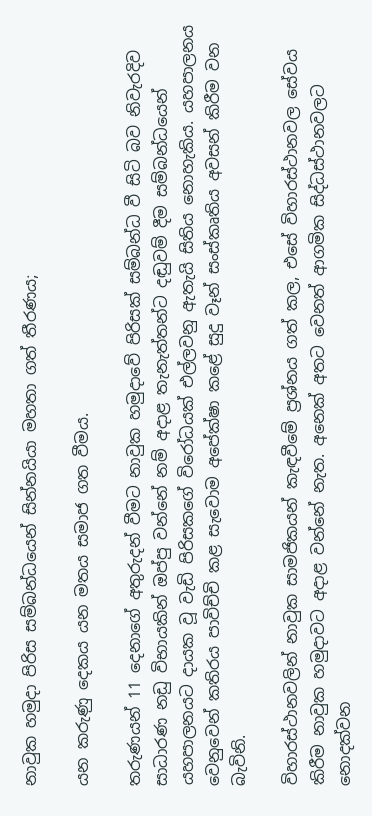නාවුක හමුදා පිරිස සම්බන්ධයෙන් සින්නයියා මහතා ගත් තීරණය;

යන කරුණු දෙකය යන මතය සමාජ ගත වීමය.

තරුණයන් 11 දෙනාගේ අතුරුදන් වීමට නාවුක හමුදාවේ පිරිසක් සම්බන්ධ වී සිටි බව නිවැරදිව සාධාරණ නඩු විභායකින් ඔප්පු වන්නේ නම් අදාළ තැනැත්තන්ට දඬුවම් දීම සම්බන්ධයෙන් යහපාලනයට දායක වූ වැඩි පිරිසකගේ විරෝධයක් එල්ලවනු ඇතැයි සිතිය නොහැකිය. යහපාලනය වෙනුවෙන් කතිරය පාවිච්චි කළ සැවොම අපේක්ෂා කළේ සුදු වෑන් සංස්කෘතිය අවසන් කිරීම වන බැවිනි.

විහාරස්ථානවලින් නාවුක සාමජිකයන් කැඳවීමේ ප්‍රශ්නය ගත් කල, එසේ විහාරස්ථානවල සේවය කිරීම නාවුක හමුදාවට අදාළ වන්නේ නැත. අනෙක් අතට වෙනත් ආගමික සිද්ධස්ථානවලට නොදක්වන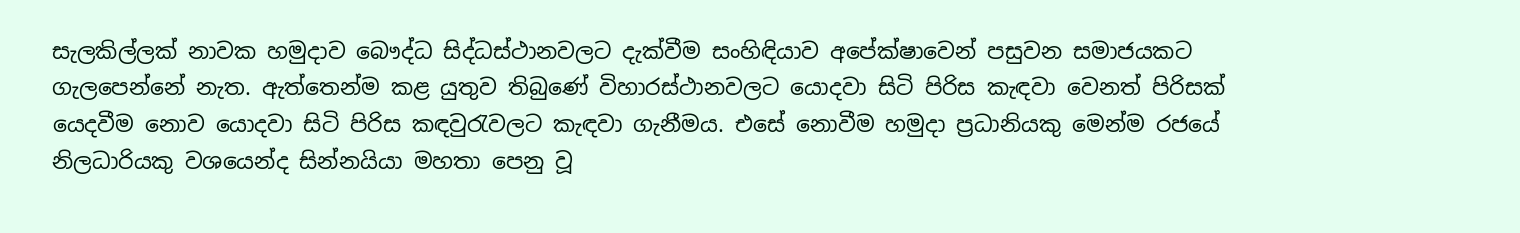සැලකිල්ලක් නාවක හමුදාව බෞද්ධ සිද්ධස්ථානවලට දැක්වීම සංහිඳියාව අපේක්ෂාවෙන් පසුවන සමාජයකට ගැලපෙන්නේ නැත. ඇත්තෙන්ම කළ යුතුව තිබුණේ විහාරස්ථානවලට යොදවා සිටි පිරිස කැඳවා වෙනත් පිරිසක් යෙදවීම නොව යොදවා සිටි පිරිස කඳවුරැවලට කැඳවා ගැනීමය. එසේ නොවීම හමුදා ප්‍රධානියකු මෙන්ම රජයේ නිලධාරියකු වශයෙන්ද සින්නයියා මහතා පෙනු වූ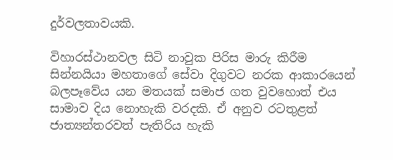දුර්වලතාවයකි.

විහාරස්ථානවල සිටි නාවුක පිරිස මාරු කිරීම සින්නයියා මහතාගේ සේවා දිගුවට නරක ආකාරයෙන් බලපෑවේය යන මතයක් සමාජ ගත වුවහොත් එය සාමාව දිය නොහැකි වරදකි. ඒ අනුව රටතුළත් ජාත්‍යන්තරවත් පැතිරිය හැකි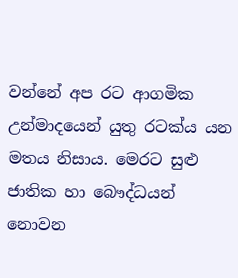වන්නේ අප රට ආගමික උන්මාදයෙන් යුතු රටක්ය යන මතය නිසාය. මෙරට සුළු ජාතික හා බෞද්ධයන් නොවන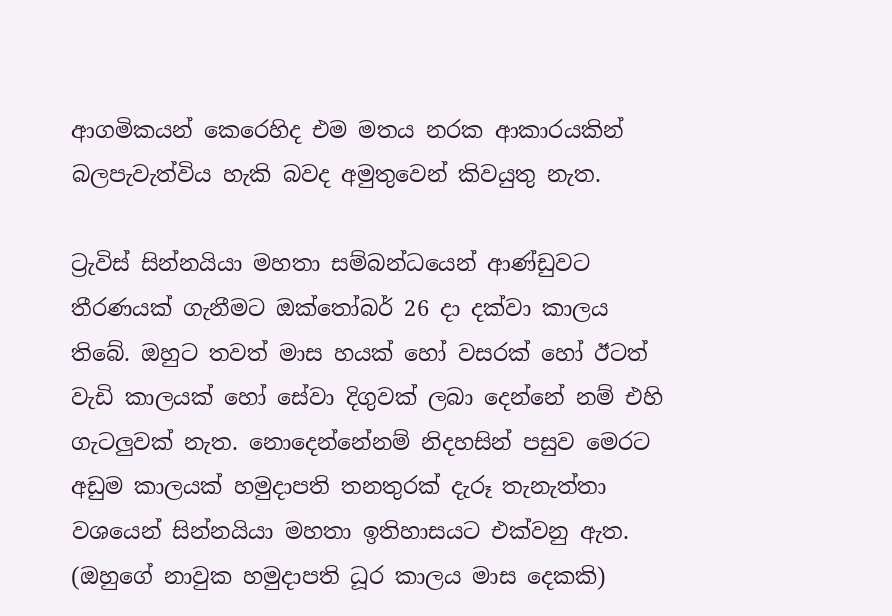ආගමිකයන් කෙරෙහිද එම මතය නරක ආකාරයකින් බලපැවැත්විය හැකි බවද අමුතුවෙන් කිවයුතු නැත.

ට්‍රැවිස් සින්නයියා මහතා සම්බන්ධයෙන් ආණ්ඩුවට තීරණයක් ගැනීමට ඔක්තෝබර් 26 දා දක්වා කාලය තිබේ. ඔහුට තවත් මාස හයක් හෝ වසරක් හෝ ඊටත් වැඩි කාලයක් හෝ සේවා දිගුවක් ලබා දෙන්නේ නම් එහි ගැටලුවක් නැත. නොදෙන්නේනම් නිදහසින් පසුව මෙරට අඩුම කාලයක් හමුදාපති තනතුරක් දැරූ තැනැත්තා වශයෙන් සින්නයියා මහතා ඉතිහාසයට එක්වනු ඇත.  (ඔහුගේ නාවුක හමුදාපති ධූර කාලය මාස දෙකකි)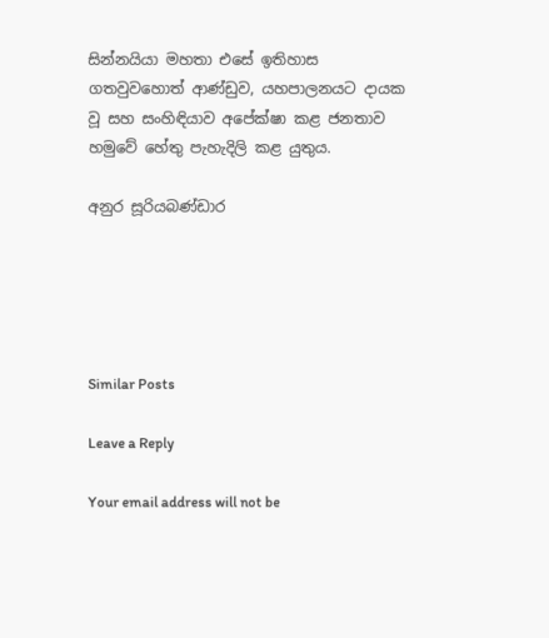සින්නයියා මහතා එසේ ඉතිහාස ගතවුවහොත් ආණ්ඩුව, යහපාලනයට දායක වූ සහ සංහිඳියාව අපේක්ෂා කළ ජනතාව හමුවේ හේතු පැහැදිලි කළ යුතුය.

අනුර සූරියබණ්ඩාර





Similar Posts

Leave a Reply

Your email address will not be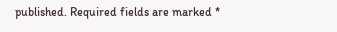published. Required fields are marked *